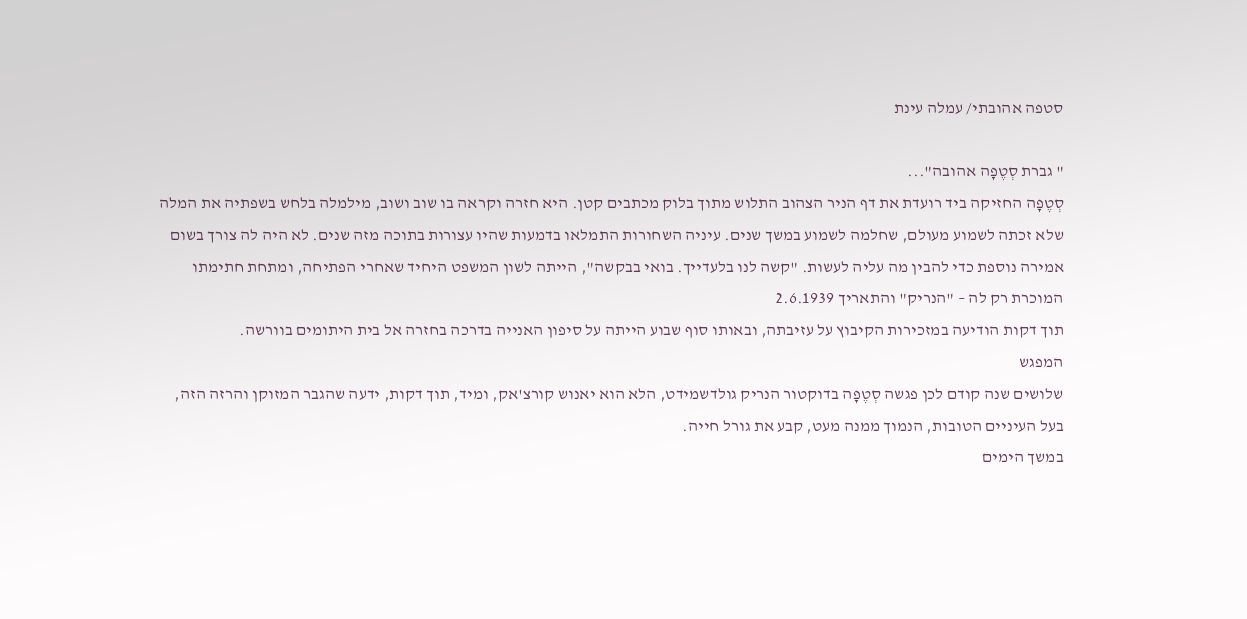סטפה אהובתי/ עמלה עינת

" גברת סְטֶפָה אהובה"...
סְטֶפָה החזיקה ביד רועדת את דף הניר הצהוב התלוש מתוך בלוק מכתבים קטן. היא חזרה וקראה בו שוב ושוב, מילמלה בלחש בשפתיה את המלה שלא זכתה לשמוע מעולם, שחלמה לשמוע במשך שנים. עיניה השחורות התמלאו בדמעות שהיו עצורות בתוכה מזה שנים. לא היה לה צורך בשום אמירה נוספת כדי להבין מה עליה לעשות. "קשה לנו בלעדייך. בואי בבקשה", הייתה לשון המשפט היחיד שאחרי הפתיחה, ומתחת חתימתו המוכרת רק לה – "הנריק" והתאריך 2.6.1939
תוך דקות הודיעה במזכירות הקיבוץ על עזיבתה, ובאותו סוף שבוע הייתה על סיפון האנייה בדרכה בחזרה אל בית היתומים בוורשה.
המפגש
שלושים שנה קודם לכן פגשה סְטֶפָה בדוקטור הנריק גולדשמידט, הלא הוא יאנוש קורצ'אק, ומיד, תוך דקות, ידעה שהגבר המזוקן והרזה הזה, בעל העיניים הטובות, הנמוך ממנה מעט, קבע את גורל חייה.
במשך הימים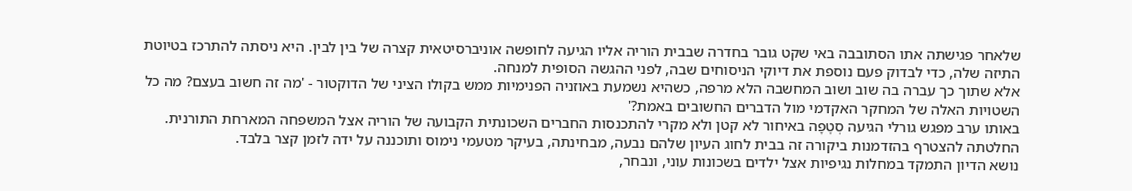שלאחר פגישתה אתו הסתובבה באי שקט גובר בחדרה שבבית הוריה אליו הגיעה לחופשה אוניברסיטאית קצרה של בין לבין. היא ניסתה להתרכז בטיוטת התיזה שלה, כדי לבדוק פעם נוספת את דיוקי הניסוחים שבה, לפני ההגשה הסופית למנחה.
אלא שתוך כך עברה בה שוב ושוב המחשבה הלא מרפה, כשהיא נשמעת באוזניה הפנימיות ממש בקולו הציני של הדוקטור - 'מה זה חשוב בעצם? מה כל השטויות האלה של המחקר האקדמי מול הדברים החשובים באמת?'
באותו ערב מפגש גורלי הגיעה סְטֶפָה באיחור לא קטן ולא מקרי להתכנסות החברים השכונתית הקבועה של הוריה אצל המשפחה המארחת התורנית. החלטתה להצטרף בהזדמנות ביקורה זה בבית לחוג העיון שלהם נבעה, מבחינתה, בעיקר מטעמי נימוס ותוכננה על ידה לזמן קצר בלבד.
נושא הדיון התמקד במחלות נגיפיות אצל ילדים בשכונות עוני, ונבחר,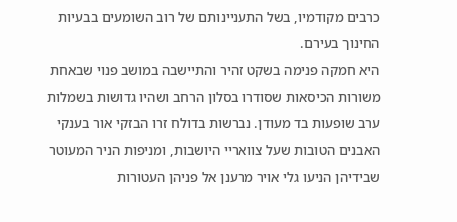כרבים מקודמיו, בשל התעניינותם של רוב השומעים בבעיות החינוך בעירם.
היא חמקה פנימה בשקט זהיר והתיישבה במושב פנוי שבאחת משורות הכיסאות שסודרו בסלון הרחב ושהיו גדושות בשמלות ערב שופעות בד מעודן. נברשות בדולח זרו הבזקי אור בענקי האבנים הטובות שעל צוואריי היושבות, ומניפות הניר המעוטר שבידיהן הניעו גלי אויר מרענן אל פניהן העטורות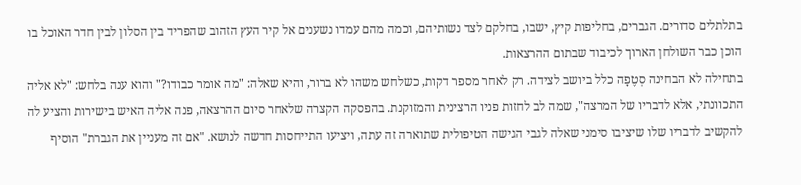בתלתלים סדורים. הגברים, בחליפות קיץ, ישבו, בחלקם לצד נשותיהם, וכמה מהם עמדו נשענים אל קיר העץ הזהוב שהפריד בין הסלון לבין חדר האוכל בו הוכן כבר השולחן הארוך לכיבוד שבתום ההרצאות.
בתחילה לא הבחינה סְטֶפָה כלל ביושב לצידה. רק לאחר מספר דקות, כשלחש משהו לא ברור, והיא שאלה: "מה אומר כבודו?" והוא ענה בלחש: "לא אליה התכוונתי, אלא לדבריו של המרצה", שמה לב לחזות פניו הרצינית והמזוקנת. בהפסקה הקצרה שלאחר סיום ההרצאה, פנה אליה האיש בישירות והציע לה להקשיב לדבריו שלו שיציבו סימני שאלה לגבי הגישה הטיפולית שתוארה זה עתה, ויציעו התייחסות חדשה לנושא. "אם זה מעניין את הגברת" הוסיף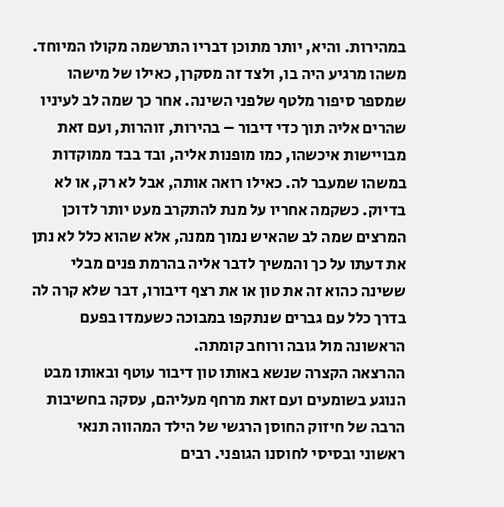במהירות. והיא, יותר מתוכן דבריו התרשמה מקולו המיוחד. משהו מרגיע היה בו, ולצד זה מסקרן, כאילו של מישהו שמספר סיפור מלטף שלפני השינה. אחר כך שמה לב לעיניו שהרים אליה תוך כדי דיבור – בהירות, זוהרות, ועם זאת מבויישות איכשהו, כמו מופנות אליה, ובד בבד ממוקדות במשהו שמעבר לה. כאילו רואה אותה, אבל לא רק, או לא בדיוק. כשקמה אחריו על מנת להתקרב מעט יותר לדוכן המרצים שמה לב שהאיש נמוך ממנה, אלא שהוא כלל לא נתן את דעתו על כך והמשיך לדבר אליה בהרמת פנים מבלי ששינה כהוא זה את טון או את רצף דיבורו, דבר שלא קרה לה בדרך כלל עם גברים שנתקפו במבוכה כשעמדו בפעם הראשונה מול גובה ורוחב קומתה.
ההרצאה הקצרה שנשא באותו טון דיבור עוטף ובאותו מבט הנוגע בשומעים ועם זאת מרחף מעליהם, עסקה בחשיבות הרבה של חיזוק החוסן הרגשי של הילד המהווה תנאי ראשוני ובסיסי לחוסנו הגופני. רבים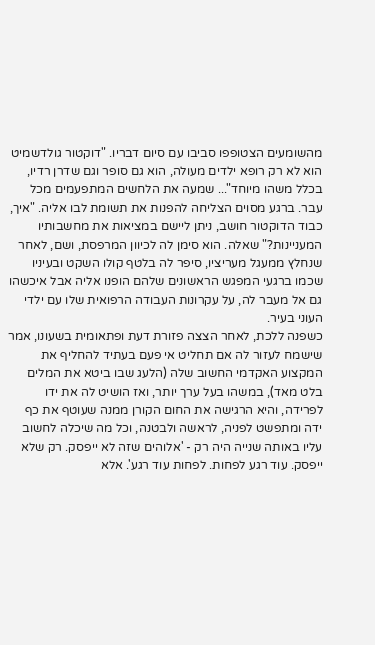מהשומעים הצטופפו סביבו עם סיום דבריו. "דוקטור גולדשמיט הוא לא רק רופא ילדים מעולה, הוא גם סופר וגם שדרן רדיו, בכלל משהו מיוחד"... שמעה את הלחשים המתפעמים מכל עבר. ברגע מסוים הצליחה להפנות את תשומת לבו אליה. "איך, כבוד הדוקטור חושב, ניתן ליישם במציאות את מחשבותיו המעניינות?" שאלה. הוא סימן לה לכיוון המרפסת, ושם, לאחר שנחלץ ממעגל מעריציו, סיפר לה בלטף קולו השקט ובעיניו שכמו ברגעי המפגש הראשונים שלהם הופנו אליה אבל איכשהו גם אל מעבר לה, על עקרונות העבודה הרפואית שלו עם ילדי העוני בעיר.
כשפנה ללכת, לאחר הצצה פזורת דעת ופתאומית בשעונו, אמר שישמח לעזור לה אם תחליט אי פעם בעתיד להחליף את המקצוע האקדמי החשוב שלה (הלעג שבו ביטא את המלים בלט מאד), במשהו בעל ערך יותר, ואז הושיט לה את ידו לפרידה, והיא הרגישה את החום הקורן ממנה שעוטף את כף ידה ומתפשט לפניה, לראשה ולבטנה, וכל מה שיכלה לחשוב עליו באותה שנייה היה רק - 'אלוהים שזה לא ייפסק. רק שלא ייפסק. עוד רגע לפחות. לפחות עוד רגע'. אלא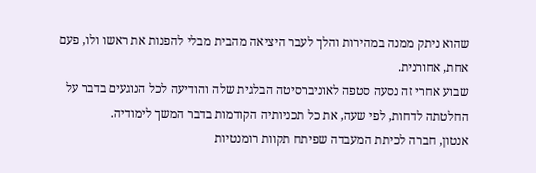שהוא ניתק ממנה במהירות והלך לעבר היציאה מהבית מבלי להפנות את ראשו ולו, פעם אחת, אחורנית.
שבוע אחרי זה נסעה סטפה לאוניברסיטה הבלגית שלה והודיעה לכל הנוגעים בדבר על החלטתה לדחות, לפי שעה, את כל תכניותיה הקודמות בדבר המשך לימודיה.
אנטון, חברה לכיתת המעבדה שפיתח תקוות רומנטיות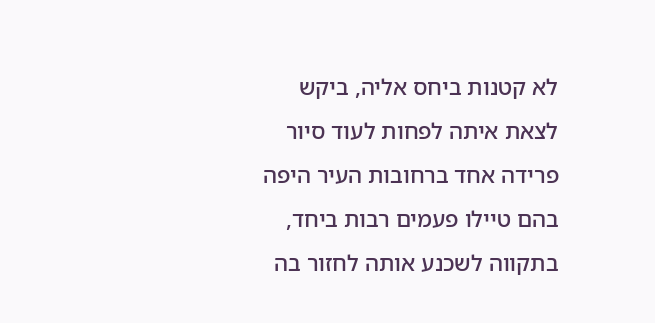לא קטנות ביחס אליה, ביקש לצאת איתה לפחות לעוד סיור פרידה אחד ברחובות העיר היפה בהם טיילו פעמים רבות ביחד, בתקווה לשכנע אותה לחזור בה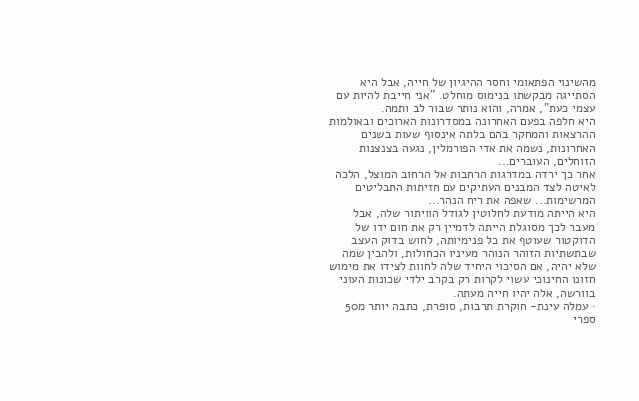מהשינוי הפתאומי וחסר ההיגיון של חייה, אבל היא הסתייגה מבקשתו בנימוס מוחלט. "אני חייבת להיות עם עצמי כעת", אמרה, והוא נותר שבור לב ותמה.
היא חלפה בפעם האחרונה במסדרונות הארוכים ובאולמות ההרצאות והמחקר בהם בלתה אינסוף שעות בשנים האחרונות, נשמה את אדי הפורמלין, נגעה בצנצנות הזוחלים, העוברים...
אחר כך ירדה במדרגות הרחבות אל הרחוב המוצל, הלכה לאיטה לצד המבנים העתיקים עם חזיתות התבליטים המרשימות... שאפה את ריח הנהר...
היא הייתה מודעת לחלוטין לגודל הוויתור שלה, אבל מעבר לכך מסוגלת הייתה לדמיין רק את חום ידו של הדוקטור שעוטף את כל פנימיותה, לחוש בדוק העצב שבתשתיות הזוהר הנוהר מעיניו הכחולות, ולהבין שמה שלא יהיה, אם הסיכוי היחיד שלה לחוות לצידו את מימוש חזונו החינוכי עשוי לקרות רק בקרב ילדי שכונות העוני בוורשה, אלה יהיו חייה מעתה.
· עמלה עינת- חוקרת תרבות, סופרת, כתבה יותר מ50 ספרי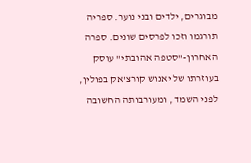מבוגרים, ילדים ובני נוער. ספריה תורגמו וזכו לפרסים שונים. ספרה האחרון-"סטפה אהובתי" עוסק בעוזרתו של יאנוש קורצ'אק בפולין, לפני השמד , ומעורבותה החשובה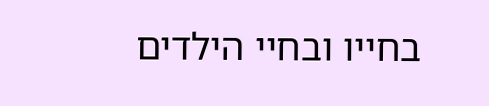בחייו ובחיי הילדים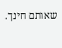שאותם חינך.